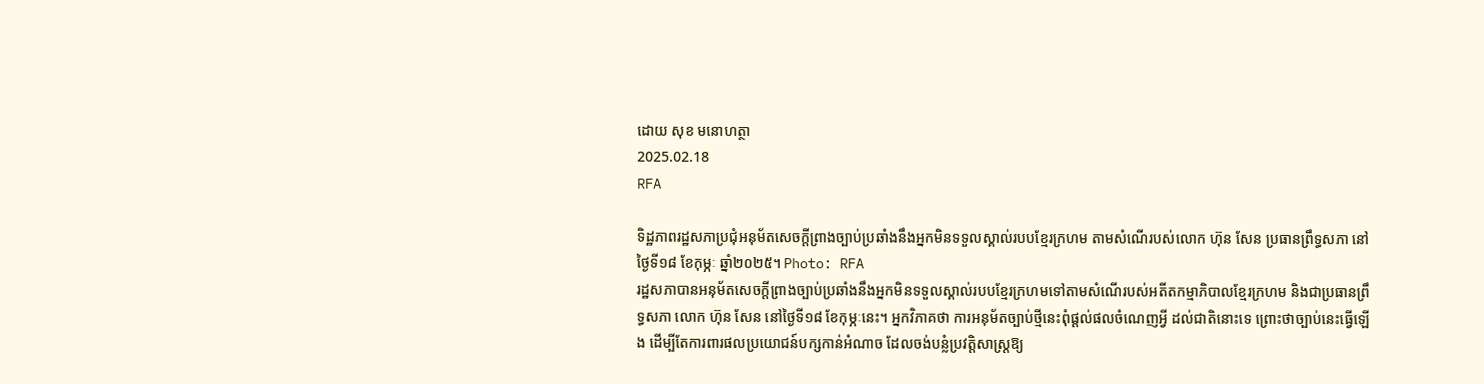ដោយ សុខ មនោហត្ថា
2025.02.18
RFA

ទិដ្ឋភាពរដ្ឋសភាប្រជុំអនុម័តសេចក្ដីព្រាងច្បាប់ប្រឆាំងនឹងអ្នកមិនទទួលស្គាល់របបខ្មែរក្រហម តាមសំណើរបស់លោក ហ៊ុន សែន ប្រធានព្រឹទ្ធសភា នៅថ្ងៃទី១៨ ខែកុម្ភៈ ឆ្នាំ២០២៥។ Photo: RFA
រដ្ឋសភាបានអនុម័តសេចក្ដីព្រាងច្បាប់ប្រឆាំងនឹងអ្នកមិនទទួលស្គាល់របបខ្មែរក្រហមទៅតាមសំណើរបស់អតីតកម្មាភិបាលខ្មែរក្រហម និងជាប្រធានព្រឹទ្ធសភា លោក ហ៊ុន សែន នៅថ្ងៃទី១៨ ខែកុម្ភៈនេះ។ អ្នកវិភាគថា ការអនុម័តច្បាប់ថ្មីនេះពុំផ្ដល់ផលចំណេញអ្វី ដល់ជាតិនោះទេ ព្រោះថាច្បាប់នេះធ្វើឡើង ដើម្បីតែការពារផលប្រយោជន៍បក្សកាន់អំណាច ដែលចង់បន្លំប្រវត្តិសាស្ត្រឱ្យ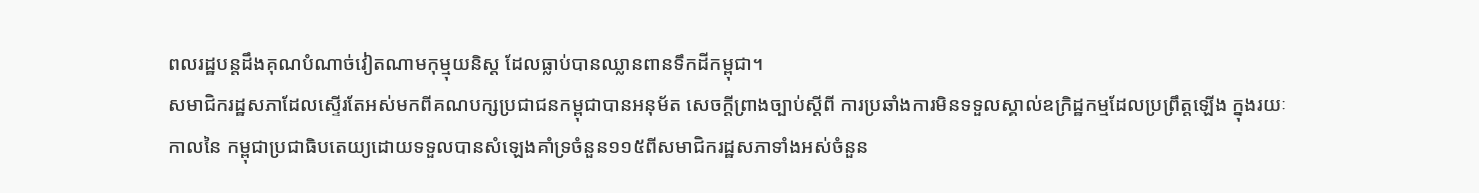ពលរដ្ឋបន្តដឹងគុណបំណាច់វៀតណាមកុម្មុយនិស្ត ដែលធ្លាប់បានឈ្លានពានទឹកដីកម្ពុជា។
សមាជិករដ្ឋសភាដែលស្ទើរតែអស់មកពីគណបក្សប្រជាជនកម្ពុជាបានអនុម័ត សេចក្ដីព្រាងច្បាប់ស្ដីពី ការប្រឆាំងការមិនទទួលស្គាល់ឧក្រិដ្ឋកម្មដែលប្រព្រឹត្តឡើង ក្នុងរយៈកាលនៃ កម្ពុជាប្រជាធិបតេយ្យដោយទទួលបានសំឡេងគាំទ្រចំនួន១១៥ពីសមាជិករដ្ឋសភាទាំងអស់ចំនួន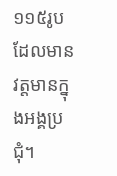១១៥រូបដែលមានវត្តមានក្នុងអង្គប្រជុំ។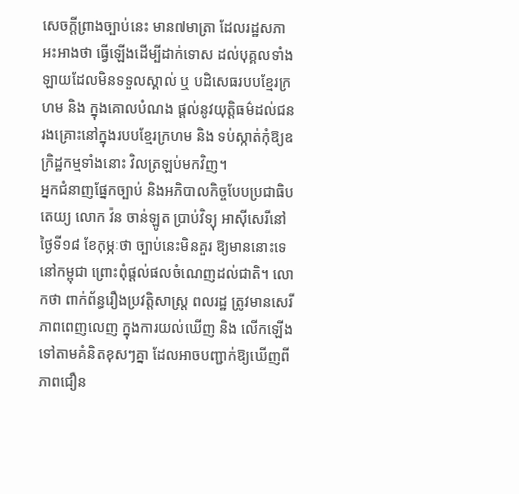សេចក្ដីព្រាងច្បាប់នេះ មាន៧មាត្រា ដែលរដ្ឋសភា អះអាងថា ធ្វើឡើងដើម្បីដាក់ទោស ដល់បុគ្គលទាំងឡាយដែលមិនទទួលស្គាល់ ឬ បដិសេធរបបខ្មែរក្រហម និង ក្នុងគោលបំណង ផ្ដល់នូវយុត្តិធម៌ដល់ជនរងគ្រោះនៅក្នុងរបបខ្មែរក្រហម និង ទប់ស្កាត់កុំឱ្យឧក្រិដ្ឋកម្មទាំងនោះ វិលត្រឡប់មកវិញ។
អ្នកជំនាញផ្នែកច្បាប់ និងអភិបាលកិច្ចបែបប្រជាធិបតេយ្យ លោក វ៉ន ចាន់ឡូត ប្រាប់វិទ្យុ អាស៊ីសេរីនៅថ្ងៃទី១៨ ខែកុម្ភៈថា ច្បាប់នេះមិនគួរ ឱ្យមាននោះទេនៅកម្ពុជា ព្រោះពុំផ្ដល់ផលចំណេញដល់ជាតិ។ លោកថា ពាក់ព័ន្ធរឿងប្រវត្តិសាស្ត្រ ពលរដ្ឋ ត្រូវមានសេរីភាពពេញលេញ ក្នុងការយល់ឃើញ និង លើកឡើង ទៅតាមគំនិតខុសៗគ្នា ដែលអាចបញ្ជាក់ឱ្យឃើញពីភាពជឿន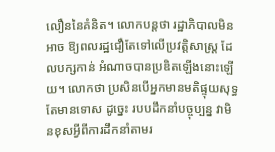លឿននៃគំនិត។ លោកបន្តថា រដ្ឋាភិបាលមិនអាច ឱ្យពលរដ្ឋជឿតែទៅលើប្រវត្តិសាស្ត្រ ដែលបក្សកាន់ អំណាចបានប្រឌិតឡើងនោះឡើយ។ លោកថា ប្រសិនបើអ្នកមានមតិផ្ទុយសុទ្ធតែមានទោស ដូច្នេះ របបដឹកនាំបច្ចុប្បន្ន វាមិនខុសអ្វីពីការដឹកនាំតាមរ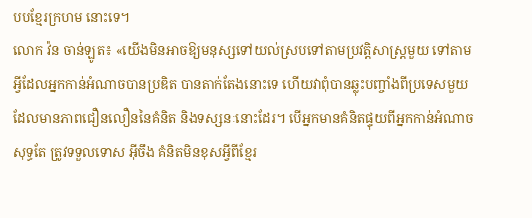បបខ្មែរក្រហម នោះទេ។
លោក វ៉ន ចាន់ឡូត៖ «យើងមិនអាចឱ្យមនុស្សទៅយល់ស្របទៅតាមប្រវត្តិសាស្ត្រមួយ ទៅតាមអ្វីដែលអ្នកកាន់អំណាចបានប្រឌិត បានតាក់តែងនោះទេ ហើយវាពុំបានឆ្លុះបញ្ចាំងពីប្រទេសមួយដែលមានភាពជឿនលឿននៃគំនិត និងទស្សនៈនោះដែរ។ បើអ្នកមានគំនិតផ្ទុយពីអ្នកកាន់អំណាចសុទ្ធតែ ត្រូវទទួលទោស អ៊ីចឹង គំនិតមិនខុសអ្វីពីខ្មែរ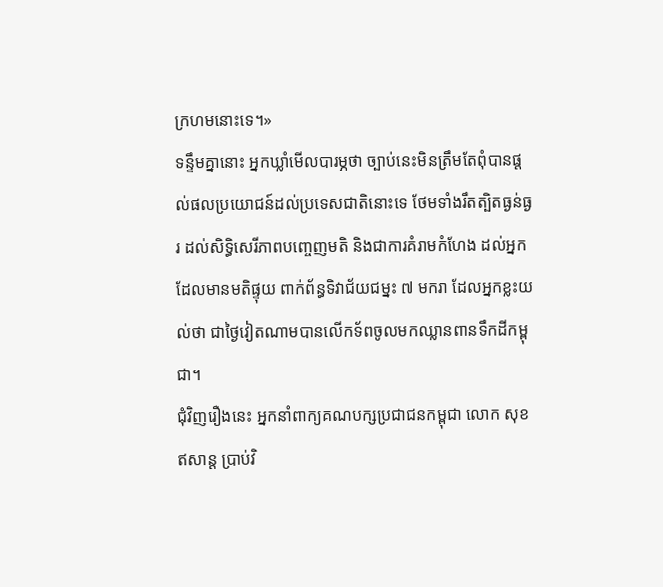ក្រហមនោះទេ។»
ទន្ទឹមគ្នានោះ អ្នកឃ្លាំមើលបារម្ភថា ច្បាប់នេះមិនត្រឹមតែពុំបានផ្ដល់ផលប្រយោជន៍ដល់ប្រទេសជាតិនោះទេ ថែមទាំងរឹតត្បិតធ្ងន់ធ្ងរ ដល់សិទ្ធិសេរីភាពបញ្ចេញមតិ និងជាការគំរាមកំហែង ដល់អ្នកដែលមានមតិផ្ទុយ ពាក់ព័ន្ធទិវាជ័យជម្នះ ៧ មករា ដែលអ្នកខ្លះយល់ថា ជាថ្ងៃវៀតណាមបានលើកទ័ពចូលមកឈ្លានពានទឹកដីកម្ពុជា។
ជុំវិញរឿងនេះ អ្នកនាំពាក្យគណបក្សប្រជាជនកម្ពុជា លោក សុខ ឥសាន្ត ប្រាប់វិ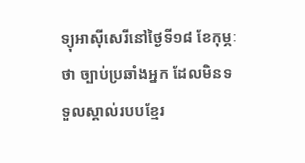ទ្យុអាស៊ីសេរីនៅថ្ងៃទី១៨ ខែកុម្ភៈថា ច្បាប់ប្រឆាំងអ្នក ដែលមិនទទួលស្គាល់របបខ្មែរ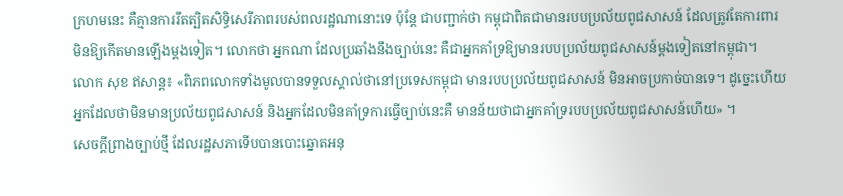ក្រហមនេះ គឺគ្មានការរឹតត្បិតសិទ្ធិសេរីភាពរបស់ពលរដ្ឋណានោះទេ ប៉ុន្តែ ជាបញ្ជាក់ថា កម្ពុជាពិតជាមានរបបប្រល័យពូជសាសន៍ ដែលត្រូវតែការពារមិនឱ្យកើតមានឡើងម្ដងទៀត។ លោកថា អ្នកណា ដែលប្រឆាំងនឹងច្បាប់នេះ គឺជាអ្នកគាំទ្រឱ្យមានរបបប្រល័យពូជសាសន៍ម្ដងទៀតនៅកម្ពុជា។
លោក សុខ ឥសាន្ត៖ «ពិភពលោកទាំងមូលបានទទួលស្គាល់ថានៅប្រទេសកម្ពុជា មានរបបប្រល័យពូជសាសន៍ មិនអាចប្រកាច់បានទេ។ ដូច្នេះហើយ អ្នកដែលថាមិនមានប្រល័យពូជសាសន៍ និងអ្នកដែលមិនគាំទ្រការធ្វើច្បាប់នេះគឺ មានន័យថាជាអ្នកគាំទ្ររបបប្រល័យពូជសាសន៍ហើយ» ។
សេចក្ដីព្រាងច្បាប់ថ្មី ដែលរដ្ឋសភាទើបបានបោះឆ្នោតអនុ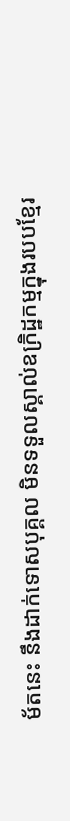ម័តនេះ នឹងដាក់ទោសបុគ្គល មិនទទួលស្គាល់ឧក្រិដ្ឋកម្មក្នុងរបបខ្មែរ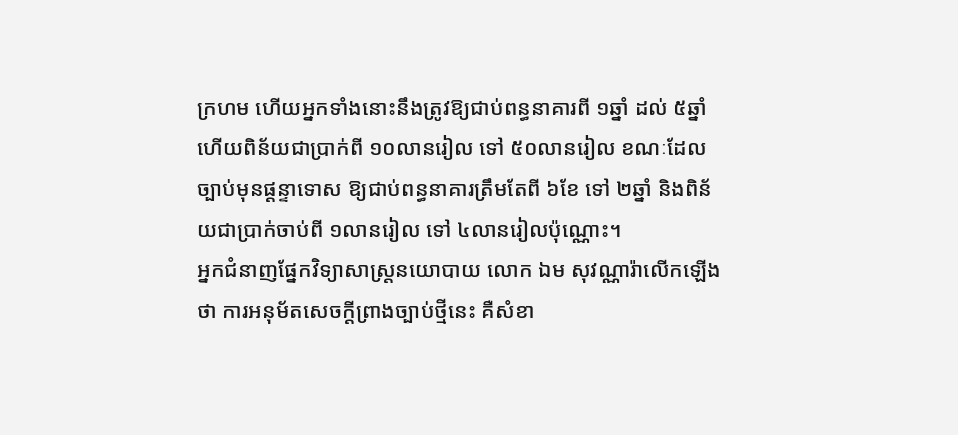ក្រហម ហើយអ្នកទាំងនោះនឹងត្រូវឱ្យជាប់ពន្ធនាគារពី ១ឆ្នាំ ដល់ ៥ឆ្នាំ ហើយពិន័យជាប្រាក់ពី ១០លានរៀល ទៅ ៥០លានរៀល ខណៈដែលច្បាប់មុនផ្ដន្ទាទោស ឱ្យជាប់ពន្ធនាគារត្រឹមតែពី ៦ខែ ទៅ ២ឆ្នាំ និងពិន័យជាប្រាក់ចាប់ពី ១លានរៀល ទៅ ៤លានរៀលប៉ុណ្ណោះ។
អ្នកជំនាញផ្នែកវិទ្យាសាស្ត្រនយោបាយ លោក ឯម សុវណ្ណារ៉ាលើកឡើងថា ការអនុម័តសេចក្ដីព្រាងច្បាប់ថ្មីនេះ គឺសំខា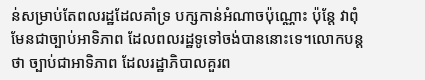ន់សម្រាប់តែពលរដ្ឋដែលគាំទ្រ បក្សកាន់អំណាចប៉ុណ្ណោះ ប៉ុន្តែ វាពុំមែនជាច្បាប់អាទិភាព ដែលពលរដ្ឋទូទៅចង់បាននោះទេ។លោកបន្តថា ច្បាប់ជាអាទិភាព ដែលរដ្ឋាភិបាលគួរព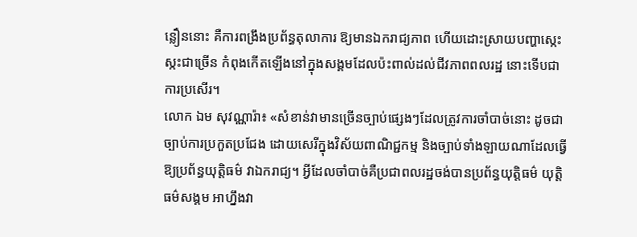ន្លឿននោះ គឺការពង្រឹងប្រព័ន្ធតុលាការ ឱ្យមានឯករាជ្យភាព ហើយដោះស្រាយបញ្ហាស្កេះស្កះជាច្រើន កំពុងកើតឡើងនៅក្នុងសង្គមដែលប៉ះពាល់ដល់ជីវភាពពលរដ្ឋ នោះទើបជាការប្រសើរ។
លោក ឯម សុវណ្ណារ៉ា៖ «សំខាន់វាមានច្រើនច្បាប់ផ្សេងៗដែលត្រូវការចាំបាច់នោះ ដូចជា ច្បាប់ការប្រកួតប្រជែង ដោយសេរីក្នុងវិស័យពាណិជ្ជកម្ម និងច្បាប់ទាំងឡាយណាដែលធ្វើឱ្យប្រព័ន្ធយុត្តិធម៌ វាឯករាជ្យ។ អ្វីដែលចាំបាច់គឺប្រជាពលរដ្ឋចង់បានប្រព័ន្ធយុត្តិធម៌ យុត្តិធម៌សង្គម អាហ្នឹងវា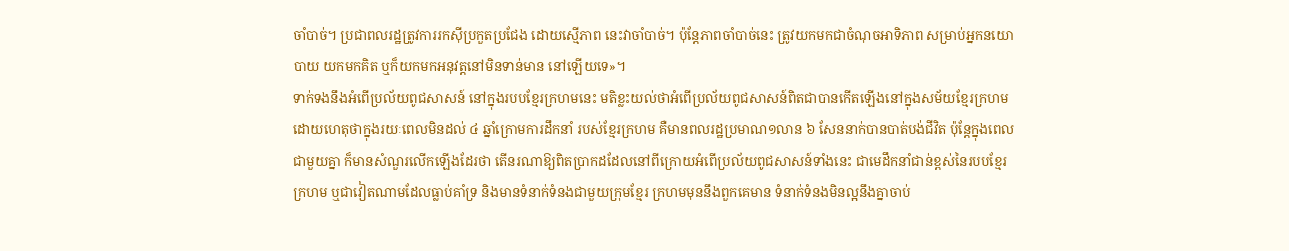ចាំបាច់។ ប្រជាពលរដ្ឋត្រូវការរកស៊ីប្រកួតប្រជែង ដោយស្មើភាព នេះវាចាំបាច់។ ប៉ុន្តែភាពចាំបាច់នេះ ត្រូវយកមកជាចំណុចអាទិភាព សម្រាប់អ្នកនយោបាយ យកមកគិត ឬក៏យកមកអនុវត្តនៅមិនទាន់មាន នៅឡើយទេ»។
ទាក់ទងនឹងអំពើប្រល័យពូជសាសន៍ នៅក្នុងរបបខ្មែរក្រហមនេះ មតិខ្លះយល់ថាអំពើប្រល័យពូជសាសន៍ពិតជាបានកើតឡើងនៅក្នុងសម័យខ្មែរក្រហមដោយហេតុថាក្នុងរយៈពេលមិនដល់ ៤ ឆ្នាំក្រោមការដឹកនាំ របស់ខ្មែរក្រហម គឺមានពលរដ្ឋប្រមាណ១លាន ៦ សែននាក់បានបាត់បង់ជីវិត ប៉ុន្តែក្នុងពេលជាមួយគ្នា ក៏មានសំណួរលើកឡើងដែរថា តើនរណាឱ្យពិតប្រាកដដែលនៅពីក្រោយអំពើប្រល័យពូជសាសន៍ទាំងនេះ ជាមេដឹកនាំជាន់ខ្ពស់នៃរបបខ្មែរក្រហម ឬជាវៀតណាមដែលធ្លាប់គាំទ្រ និងមានទំនាក់ទំនងជាមួយក្រុមខ្មែរ ក្រហមមុននឹងពួកគេមាន ទំនាក់ទំនងមិនល្អនឹងគ្នាចាប់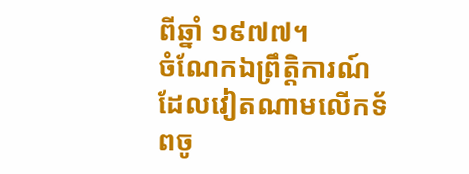ពីឆ្នាំ ១៩៧៧។
ចំណែកឯព្រឹត្តិការណ៍ដែលវៀតណាមលើកទ័ពចូ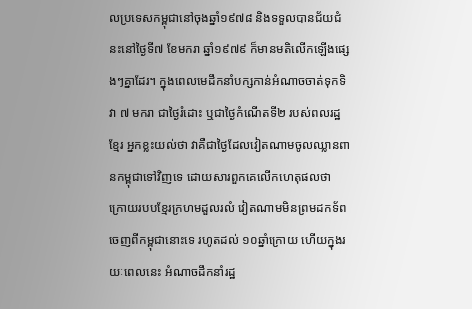លប្រទេសកម្ពុជានៅចុងឆ្នាំ១៩៧៨ និងទទួលបានជ័យជំនះនៅថ្ងៃទី៧ ខែមករា ឆ្នាំ១៩៧៩ ក៏មានមតិលើកឡើងផ្សេងៗគ្នាដែរ។ ក្នុងពេលមេដឹកនាំបក្សកាន់អំណាចចាត់ទុកទិវា ៧ មករា ជាថ្ងៃរំដោះ ឬជាថ្ងៃកំណើតទី២ របស់ពលរដ្ឋខ្មែរ អ្នកខ្លះយល់ថា វាគឺជាថ្ងៃដែលវៀតណាមចូលឈ្លានពានកម្ពុជាទៅវិញទេ ដោយសារពួកគេលើកហេតុផលថា ក្រោយរបបខ្មែរក្រហមដួលរលំ វៀតណាមមិនព្រមដកទ័ពចេញពីកម្ពុជានោះទេ រហូតដល់ ១០ឆ្នាំក្រោយ ហើយក្នុងរយៈពេលនេះ អំណាចដឹកនាំរដ្ឋ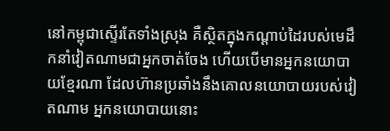នៅកម្ពុជាស្ទើរតែទាំងស្រុង គឺស្ថិតក្នុងកណ្ដាប់ដៃរបស់មេដឹកនាំវៀតណាមជាអ្នកចាត់ចែង ហើយបើមានអ្នកនយោបាយខ្មែរណា ដែលហ៊ានប្រឆាំងនឹងគោលនយោបាយរបស់វៀតណាម អ្នកនយោបាយនោះ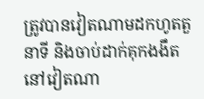ត្រូវបានវៀតណាមដកហូតតួនាទី និងចាប់ដាក់គុកងងឹតនៅវៀតណា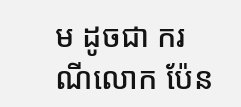ម ដូចជា ករណីលោក ប៉ែន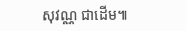សុវណ្ណ ជាដើម៕